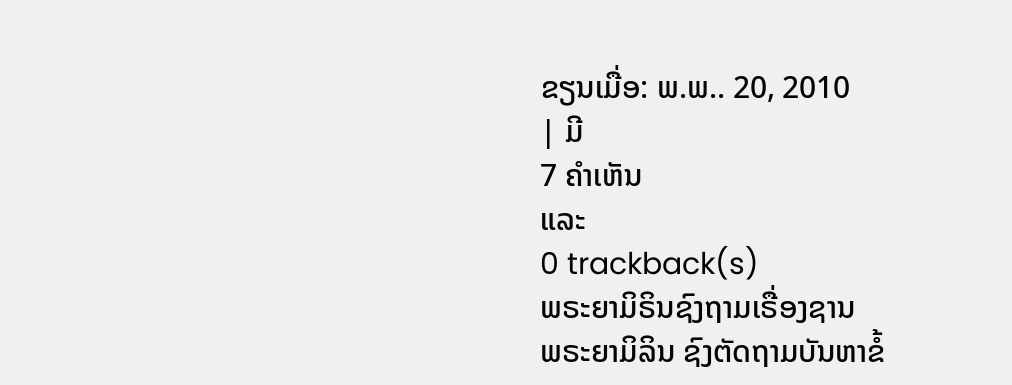ຂຽນເມື່ອ: ພ.ພ.. 20, 2010
| ມີ
7 ຄຳເຫັນ
ແລະ
0 trackback(s)
ພຣະຍາມິຣິນຊົງຖາມເຣື່ອງຊານ
ພຣະຍາມິລິນ ຊົງຕັດຖາມບັນຫາຂໍ້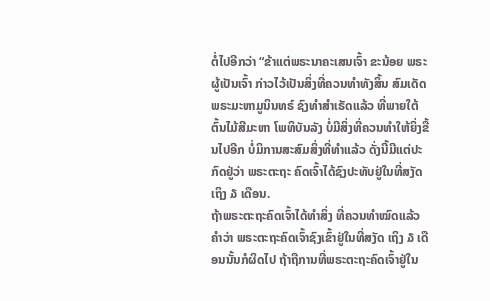ຕໍ່ໄປອີກວ່າ “ຂ້າແຕ່ພຣະນາຄະເສນເຈົ້າ ຂະນ້ອຍ ພຣະຜູ້ເປັນເຈົ້າ ກ່າວໄວ້ເປັນສິ່ງທີ່ຄວນທຳທັງສິ້ນ ສົມເດັດພຣະມະຫາມູນິນທຣ໌ ຊົງທຳສຳເຣັດແລ້ວ ທີ່ພາຍໃຕ້ຕົ້ນໄມ້ສີມະຫາ ໂພທິບັນລັງ ບໍ່ມີສິ່ງທີ່ຄວນທຳໃຫ້ຍິ່ງຂື້ນໄປອີກ ບໍ່ມິການສະສົມສິ່ງທີ່ທຳແລ້ວ ດັ່ງນີ້ມີແຕ່ປະກົດຢູ່ວ່າ ພຣະຕະຖະ ຄົດເຈົ້າໄດ້ຊົງປະທັບຢູ່ໃນທີ່ສງັດເຖິງ ໓ ເດືອນ.
ຖ້າພຣະຕະຖະຄົດເຈົ້າໄດ້ທຳສິ່ງ ທີ່ຄວນທຳໝົດແລ້ວ ຄຳວ່າ ພຣະຕະຖະຄົດເຈົ້າຊົງເຂົ້າຢູ່ໃນທີ່ສງັດ ເຖິງ ໓ ເດືອນນັ້ນກໍຜິດໄປ ຖ້າຖືການທີ່ພຣະຕະຖະຄົດເຈົ້າຢູ່ໃນ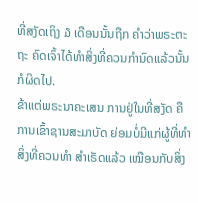ທີ່ສງັດເຖິງ ໓ ເດືອນນັ້ນຖືກ ຄຳວ່າພຣະຕະຖະ ຄົດເຈົ້າໄດ້ທຳສິ່ງທີ່ຄວນກຳນົດແລ້ວນັ້ນ ກໍຜິດໄປ.
ຂ້າແຕ່ພຣະນາຄະເສນ ການຢູ່ໃນທີ່ສງັດ ຄືການເຂົ້າຊານສະມາບັດ ຍ່ອມບໍ່ມີແກ່ຜູ້ທີ່ທຳສິ່ງທີ່ຄວນທຳ ສຳເຣັດແລ້ວ ເໝືອນກັບສິ່ງ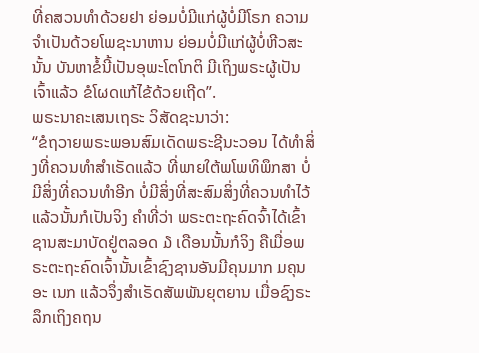ທີ່ຄສວນທຳດ້ວຍຢາ ຍ່ອມບໍ່ມີແກ່ຜູ້ບໍ່ມີໂຣກ ຄວາມຈຳເປັນດ້ວຍໂພຊະນາຫານ ຍ່ອມບໍ່ມີແກ່ຜູ້ບໍ່ຫີວສະນັ້ນ ບັນຫາຂໍ້ນີ້ເປັນອຸພະໂຕໂກຕິ ມີເຖິງພຣະຜູ້ເປັນເຈົ້າແລ້ວ ຂໍໂຜດແກ້ໄຂ້ດ້ວຍເຖີດ”.
ພຣະນາຄະເສນເຖຣະ ວິສັດຊະນາວ່າ:
“ຂໍຖວາຍພຣະພອນສົມເດັດພຣະຊີນະວອນ ໄດ້ທຳສິ່ງທີ່ຄວນທຳສຳເຣັດແລ້ວ ທີ່ພາຍໃຕ້ພໂພທິພຶກສາ ບໍ່ມີສິ່ງທີ່ຄວນທຳອີກ ບໍ່ມີສິ່ງທີ່ສະສົມສິ່ງທີ່ຄວນທຳໄວ້ແລ້ວນັ້ນກໍເປັນຈິງ ຄຳທີ່ວ່າ ພຣະຕະຖະຄົດຈົ້າໄດ້ເຂົ້າ ຊານສະມາບັດຢູ່ຕລອດ ໓ ເດືອນນັ້ນກໍຈິງ ຄືເມື່ອພຣະຕະຖະຄົດເຈົ້ານັ້ນເຂົ້າຊົງຊານອັນມີຄຸນມາກ ມຄຸນອະ ເນກ ແລ້ວຈຶ່ງສຳເຣັດສັພພັນຍຸຕຍານ ເມື່ອຊົງຣະລຶກເຖິງຄຖນ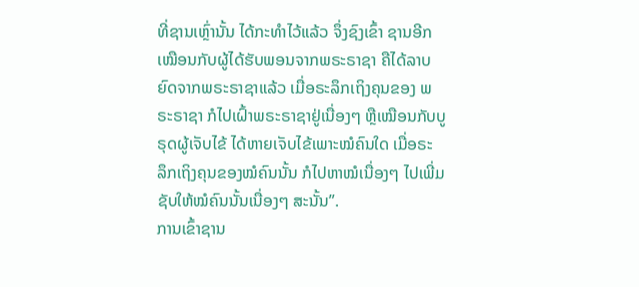ທີ່ຊານເຫຼົ່ານັ້ນ ໄດ້ກະທຳໄວ້ແລ້ວ ຈຶ່ງຊົງເຂົ້າ ຊານອີກ ເໝືອນກັບຜູ້ໄດ້ຮັບພອນຈາກພຣະຣາຊາ ຄືໄດ້ລາບຍົດຈາກພຣະຣາຊາແລ້ວ ເມື່ອຣະລຶກເຖິງຄຸນຂອງ ພຣະຣາຊາ ກໍໄປເຝົ້າພຣະຣາຊາຢູ່ເນື່ອງໆ ຫຼືເໝືອນກັບບູຣຸດຜູ້ເຈັບໄຂ້ ໄດ້ຫາຍເຈັບໄຂ້ເພາະໝໍຄົນໃດ ເມື່ອຣະ ລຶກເຖິງຄຸນຂອງໝໍຄົນນັ້ນ ກໍໄປຫາໝໍເນື່ອງໆ ໄປເພີ່ມຊັບໃຫ້ໝໍຄົນນັ້ນເນື່ອງໆ ສະນັ້ນ”.
ການເຂົ້າຊານ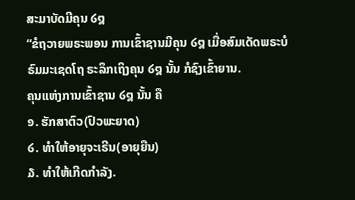ສະມາບັດມີຄຸນ ໒໘
“ຂໍຖວາຍພຣະພອນ ການເຂົ້າຊານມີຄຸນ ໒໘ ເມື່ອສົມເດັດພຣະບໍຣົມມະເຊດໂຖ ຣະລຶກເຖິງຄຸນ ໒໘ ນັ້ນ ກໍຊົງເຂົ້າຍານ.
ຄຸນແຫ່ງການເຂົ້າຊານ ໒໘ ນັ້ນ ຄື
໑. ຮັກສາຕົວ(ປົວພະຍາດ)
໒. ທຳໃຫ້ອາຍຸຈະເຣີນ(ອາຍຸຍືນ)
໓. ທຳໃຫ້ເກີດກຳລັງ.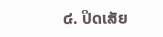໔. ປິດເສັຍ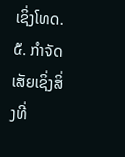ເຊິ່ງໂທດ.
໕. ກຳຈັດເສັຍເຊິ່ງສິ່ງທີ່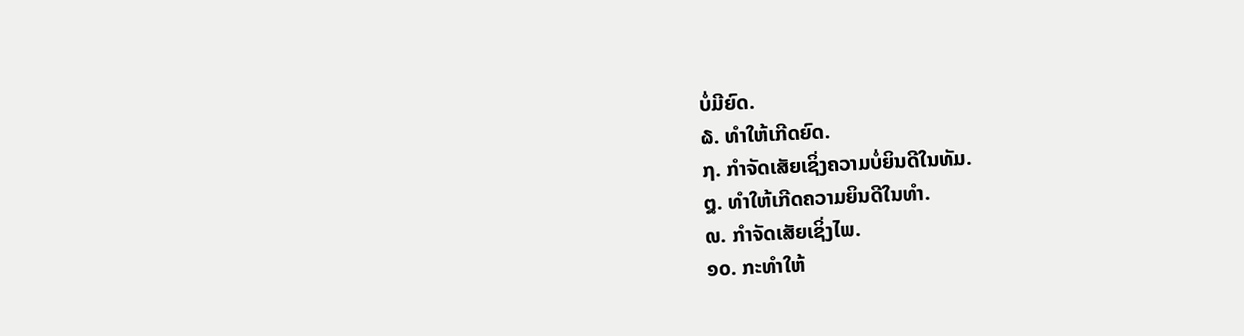ບໍ່ມີຍົດ.
໖. ທຳໃຫ້ເກີດຍົດ.
໗. ກຳຈັດເສັຍເຊິ່ງຄວາມບໍ່ຍິນດີໃນທັມ.
໘. ທຳໃຫ້ເກີດຄວາມຍິນດີໃນທຳ.
໙. ກຳຈັດເສັຍເຊິ່ງໄພ.
໑໐. ກະທຳໃຫ້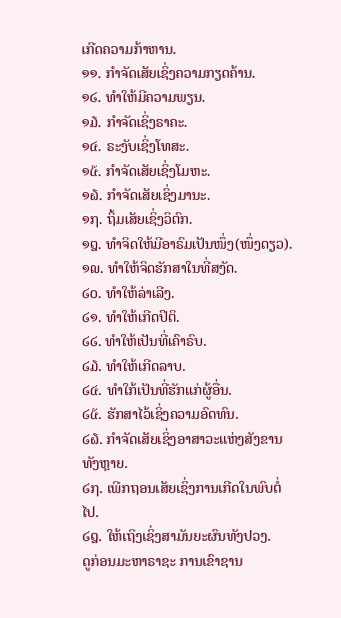ເກີດຄວາມກ້າຫານ.
໑໑. ກຳຈັດເສັຍເຊິ່ງຄວາມກຽດຄ້ານ.
໑໒. ທຳໃຫ້ມີຄວາມພຽນ.
໑໓. ກຳຈັດເຊິ່ງຣາຄະ.
໑໔. ຣະງັບເຊິ່ງໂທສະ.
໑໕. ກຳຈັດເສັຍເຊິ່ງໂມຫະ.
໑໖. ກຳຈັດເສັຍເຊິ່ງມານະ.
໑໗. ຖິ້ມເສັຍເຊິ່ງວິຕົກ.
໑໘. ທຳຈິດໃຫ້ມີອາຣົມເປັນໜຶ່ງ(ໜຶ່ງດຽວ).
໑໙. ທຳໃຫ້ຈິດຮັກສາໃນທີ່ສງັດ.
໒໐. ທຳໃຫ້ລ່າເລີງ.
໒໑. ທຳໃຫ້ເກີດປິຕິ.
໒໒. ທຳໃຫ້ເປັນທີ່ເຄົາຣົບ.
໒໓. ທຳໃຫ້ເກີດລາບ.
໒໔. ທຳໃກ້ເປັນທີ່ຮັກແກ່ຜູ້ອື່ນ.
໒໕. ຮັກສາໄວ້ເຊິ່ງຄວາມອົດທົນ.
໒໖. ກຳຈັດເສັຍເຊິ່ງອາສາວະແຫ່ງສັງຂານທັງຫຼາຍ.
໒໗. ເພີກຖອນເສັຍເຊິ່ງການເກີດໃນພົບຕໍ່ໄປ.
໒໘. ໃຫ້ເຖິງເຊິ່ງສາມັນຍະຜົນທັງປວງ.
ດູກ່ອນມະຫາຣາຊະ ການເຂົາຊານ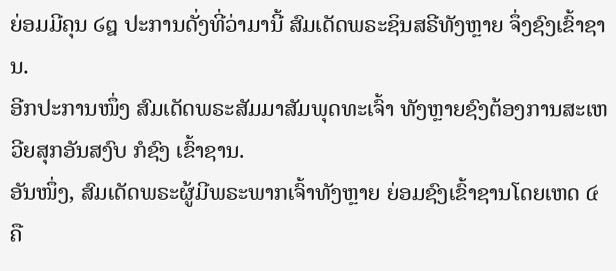ຍ່ອມມີຄຸນ ໒໘ ປະການດັ່ງທີ່ວ່າມານີ້ ສົມເດັດພຣະຊິນສຣີທັງຫຼາຍ ຈຶ່ງຊົງເຂົ້າຊານ.
ອີກປະການໜຶ່ງ ສົມເດັດພຣະສັມມາສັມພຸດທະເຈົ້າ ທັງຫຼາຍຊົງຕ້ອງການສະເຫວີຍສຸກອັນສງົບ ກໍຊົງ ເຂົ້າຊານ.
ອັນໜຶ່ງ, ສົມເດັດພຣະຜູ້ມີພຣະພາກເຈົ້າທັງຫຼາຍ ຍ່ອມຊົງເຂົ້າຊານໂດຍເຫດ ໔ ຄື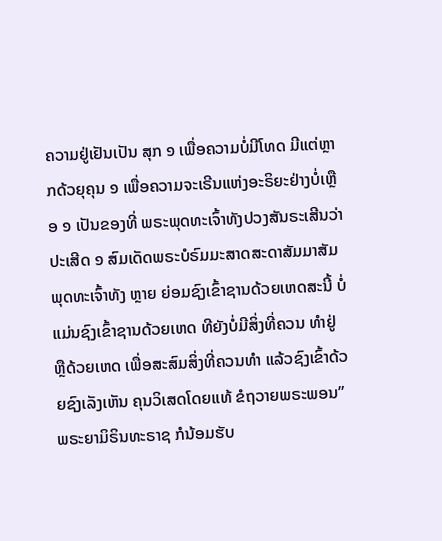ຄວາມຢູ່ເຢັນເປັນ ສຸກ ໑ ເພື່ອຄວາມບໍ່ມີໂທດ ມີແຕ່ຫຼາກດ້ວຍຸຄຸນ ໑ ເພື່ອຄວາມຈະເຣີນແຫ່ງອະຣິຍະຢ່າງບໍ່ເຫຼືອ ໑ ເປັນຂອງທີ່ ພຣະພຸດທະເຈົ້າທັງປວງສັນຣະເສີນວ່າປະເສີດ ໑ ສົມເດັດພຣະບໍຣົມມະສາດສະດາສັມມາສັມພຸດທະເຈົ້າທັງ ຫຼາຍ ຍ່ອມຊົງເຂົ້າຊານດ້ວຍເຫດສະນີ້ ບໍ່ແມ່ນຊົງເຂົ້າຊານດ້ວຍເຫດ ທີຍັງບໍ່ມີສິ່ງທີ່ຄວນ ທຳຢູ່ ຫຼືດ້ວຍເຫດ ເພື່ອສະສົມສິ່ງທີ່ຄວນທຳ ແລ້ວຊົງເຂົ້າດ້ວຍຊົງເລັງເຫັນ ຄຸນວິເສດໂດຍແທ້ ຂໍຖວາຍພຣະພອນ”
ພຣະຍາມິຣິນທະຣາຊ ກໍນ້ອມຮັບ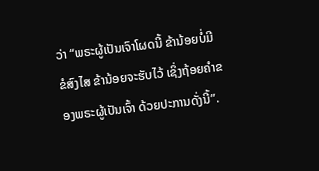ວ່າ “ພຣະຜູ້ເປັນເຈົາໂຜດນີ້ ຂ້ານ້ອຍບໍ່ມີຂໍສົງໄສ ຂ້ານ້ອຍຈະຮັບໄວ້ ເຊິ່ງຖ້ອຍຄຳຂອງພຣະຜູ້ເປັນເຈົ້າ ດ້ວຍປະການດັ່ງນີ້”.